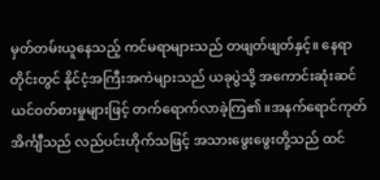မှတ်တမ်းယူနေသည့် ကင်မရာများသည် တဖျတ်ဖျတ်နှင့်။ နေရာတိုင်းတွင် နိုင်ငံ့အကြီးအကဲများသည် ယခုပွဲသို့ အကောင်းဆုံးဆင်ယင်ဝတ်စားမှုများဖြင့် တက်ရောက်လာခဲ့ကြ၏။အနက်ရောင်ကုတ်အိင်္ကျီသည် လည်ပင်းဟိုက်သဖြင့် အသားဖွေးဖွေးတို့သည် ထင်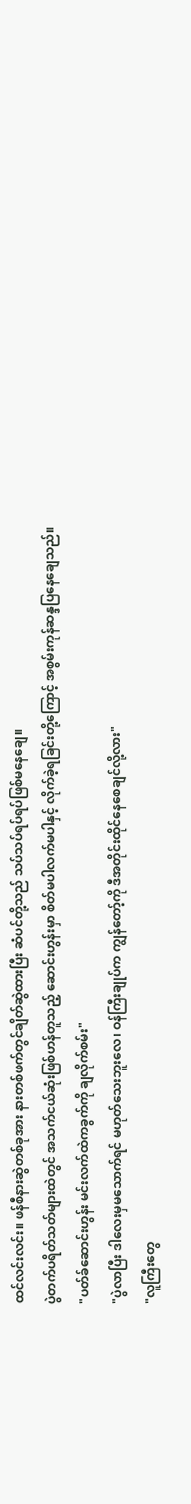ထင်လင်းလင်း။ ဖန်စီနားဆွဲတစ်ခုအား နားတစ်ဖက်တွင်ချိတ်ဆွဲထားပြီး ဆံပင်တို့သည် သပ်သပ်ရပ်ရပ်ဖြစ်မနေချေ။
ပွဲတက်ပရိတ်သတ်များထဲတွင် အသက်ငယ်ဆုံးဖြစ်ဟန်တူသည့် ဆောင်းဟွန်းမှာ စိတ်မပါလက်မပါနှင့် လိုက်ခဲ့ရခြင်းတို့ကြောင့် အစွမ်းကုန်ဆန္ဒပြနေချေသည်။
"ပတ်ခ်ဆောင်းဟွန်း မင်းလက်ထဲကခွက်ကို ချလိုက်စမ်း"
"ပွဲလာပြီး ဒါလေးမှမသောက်ရင် မဟုတ်သေးဘူးလေ၊ ဝန်ကြီးချုပ်က ကျွန်တော့်ကို ဒီအတိုင်းထိုင်နေစေချင်လို့လား"
"လူကြီးတွေ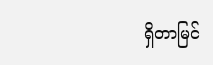ရှိတာမြင်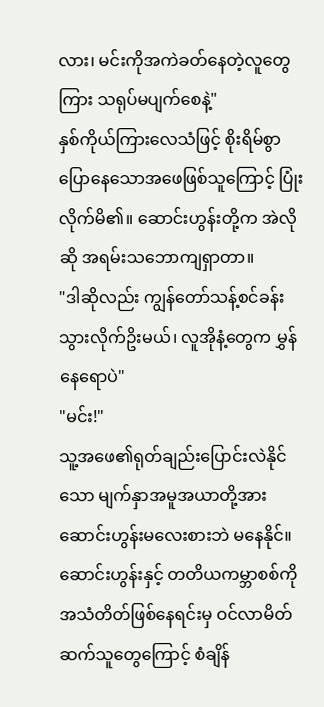လား၊ မင်းကိုအကဲခတ်နေတဲ့လူတွေကြား သရုပ်မပျက်စေနဲ့"
နှစ်ကိုယ်ကြားလေသံဖြင့် စိုးရိမ်စွာပြောနေသောအဖေဖြစ်သူကြောင့် ပြုံးလိုက်မိ၏။ ဆောင်းဟွန်းတို့က အဲလိုဆို အရမ်းသဘောကျရှာတာ။
"ဒါဆိုလည်း ကျွန်တော်သန့်စင်ခန်းသွားလိုက်ဥိးမယ်၊ လူအိုနံ့တွေက မွှန်နေရောပဲ"
"မင်း!"
သူ့အဖေ၏ရုတ်ချည်းပြောင်းလဲနိုင်သော မျက်နှာအမူအယာတို့အား ဆောင်းဟွန်းမလေးစားဘဲ မနေနိုင်။ ဆောင်းဟွန်းနှင့် တတိယကမ္ဘာစစ်ကို အသံတိတ်ဖြစ်နေရင်းမှ ဝင်လာမိတ်ဆက်သူတွေကြောင့် စံချိန်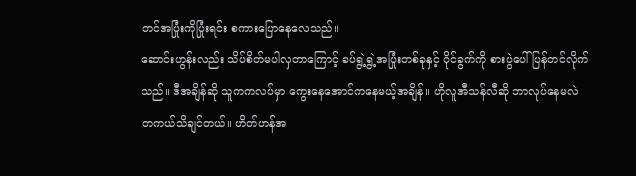တင်အပြုံးကိုပြုံးရင်း စကားပြောနေလေသည်။
ဆောင်းဟွန်းလည်း သိပ်စိတ်မပါလှတာကြောင့် ခပ်ရွဲ့ရွဲ့အပြုံးတစ်ခုနှင့် ဝိုင်ခွက်ကို စားပွဲပေါ်ပြန်တင်လိုက်သည်။ ဒီအချိန်ဆို သူကကလပ်မှာ ကွေးနေအောင်ကနေမယ့်အချိန်။ ဟိုလူအီသန်လီဆို ဘာလုပ်နေမလဲ တကယ်သိချင်တယ်။ ဟိတ်ဟန်အ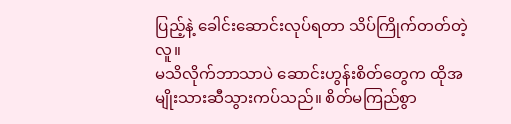ပြည့်နဲ့ ခေါင်းဆောင်းလုပ်ရတာ သိပ်ကြိုက်တတ်တဲ့လူ။
မသိလိုက်ဘာသာပဲ ဆောင်းဟွန်းစိတ်တွေက ထိုအမျိုးသားဆီသွားကပ်သည်။ စိတ်မကြည်စွာ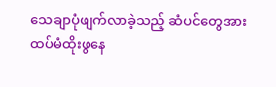သေချာပုံဖျက်လာခဲ့သည့် ဆံပင်တွေအား ထပ်မံထိုးဖွနေ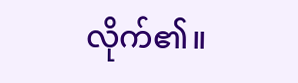လိုက်၏။